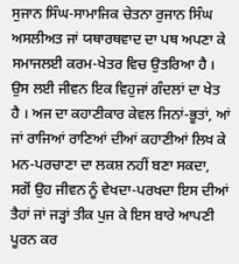ਸੁਜਾਨ ਸਿੰਘ-ਸਾਮਾਜਿਕ ਚੇਤਨਾ ਰੁਜਾਨ ਸਿੰਘ ਅਸਲੀਅਤ ਜਾਂ ਯਥਾਰਥਵਾਦ ਦਾ ਪਥ ਅਪਣਾ ਕੇ ਸਮਾਜਲਈ ਕਰਮ-ਖੇਤਰ ਵਿਚ ਉਤਰਿਆ ਹੈ । ਉਸ ਲਈ ਜੀਵਨ ਇਕ ਵਿਹੁਜਾਂ ਗੰਦਲਾਂ ਦਾ ਖੇਤ ਹੈ । ਅਜ ਦਾ ਕਹਾਣੀਕਾਰ ਕੇਵਲ ਜਿਨਾਂ-ਭੂਤਾਂ, ਆਂ ਜਾਂ ਰਾਜਿਆਂ ਰਾਣਿਆਂ ਦੀਆਂ ਕਹਾਣੀਆਂ ਲਿਖ ਕੇ ਮਨ-ਪਰਚਾਣਾ ਦਾ ਲਕਸ਼ ਨਹੀਂ ਬਣਾ ਸਕਦਾ, ਸਗੋਂ ਉਹ ਜੀਵਨ ਨੂੰ ਵੇਖਦਾ-ਪਰਖਦਾ ਇਸ ਦੀਆਂ ਤੈਹਾਂ ਜਾਂ ਜੜ੍ਹਾਂ ਤੀਕ ਪੁਜ ਕੇ ਇਸ ਬਾਰੇ ਆਪਣੀ ਪੂਰਨ ਕਰ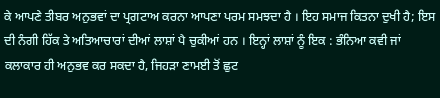ਕੇ ਆਪਣੇ ਤੀਬਰ ਅਨੁਭਵਾਂ ਦਾ ਪ੍ਰਗਟਾਅ ਕਰਨਾ ਆਪਣਾ ਪਰਮ ਸਮਝਦਾ ਹੈ । ਇਹ ਸਮਾਜ ਕਿਤਨਾ ਦੁਖੀ ਹੈ; ਇਸ ਦੀ ਨੰਗੀ ਹਿੱਕ ਤੇ ਅਤਿਆਚਾਰਾਂ ਦੀਆਂ ਲਾਸ਼ਾਂ ਪੈ ਚੁਕੀਆਂ ਹਨ । ਇਨ੍ਹਾਂ ਲਾਸ਼ਾਂ ਨੂੰ ਇਕ : ਭੰਨਿਆ ਕਵੀ ਜਾਂ ਕਲਾਕਾਰ ਹੀ ਅਨੁਭਵ ਕਰ ਸਕਦਾ ਹੈ, ਜਿਹੜਾ ਣਾਮਈ ਤੋਂ ਛੁਟ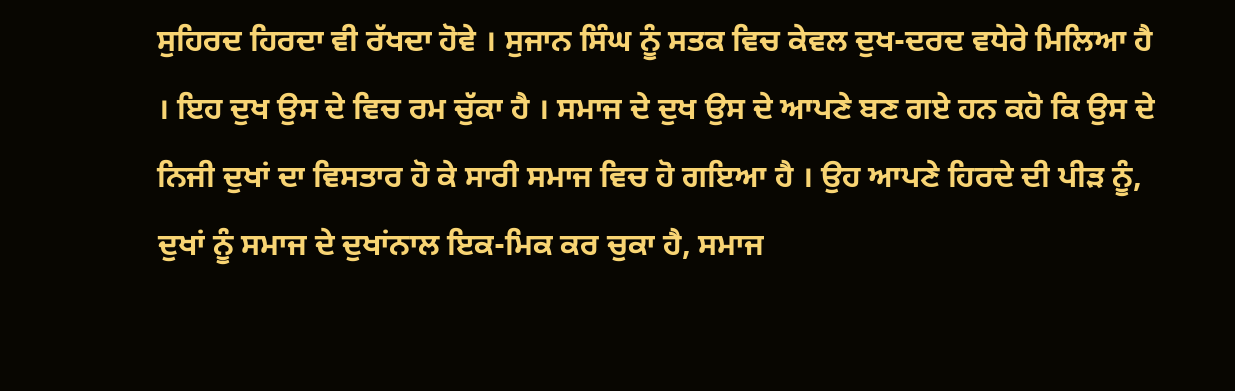ਸੁਹਿਰਦ ਹਿਰਦਾ ਵੀ ਰੱਖਦਾ ਹੋਵੇ । ਸੁਜਾਨ ਸਿੰਘ ਨੂੰ ਸਤਕ ਵਿਚ ਕੇਵਲ ਦੁਖ-ਦਰਦ ਵਧੇਰੇ ਮਿਲਿਆ ਹੈ । ਇਹ ਦੁਖ ਉਸ ਦੇ ਵਿਚ ਰਮ ਚੁੱਕਾ ਹੈ । ਸਮਾਜ ਦੇ ਦੁਖ ਉਸ ਦੇ ਆਪਣੇ ਬਣ ਗਏ ਹਨ ਕਹੋ ਕਿ ਉਸ ਦੇ ਨਿਜੀ ਦੁਖਾਂ ਦਾ ਵਿਸਤਾਰ ਹੋ ਕੇ ਸਾਰੀ ਸਮਾਜ ਵਿਚ ਹੋ ਗਇਆ ਹੈ । ਉਹ ਆਪਣੇ ਹਿਰਦੇ ਦੀ ਪੀੜ ਨੂੰ, ਦੁਖਾਂ ਨੂੰ ਸਮਾਜ ਦੇ ਦੁਖਾਂਨਾਲ ਇਕ-ਮਿਕ ਕਰ ਚੁਕਾ ਹੈ, ਸਮਾਜ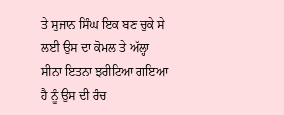ਤੇ ਸੁਜਾਨ ਸਿੰਘ ਇਕ ਬਣ ਚੁਕੇ ਸੇ ਲਈ ਉਸ ਦਾ ਕੋਮਲ ਤੇ ਅੱਲ੍ਹਾ ਸੀਨਾ ਇਤਨਾ ਝਰੀਟਿਆ ਗਇਆ ਹੈ ਨੂੰ ਉਸ ਦੀ ਰੰਚ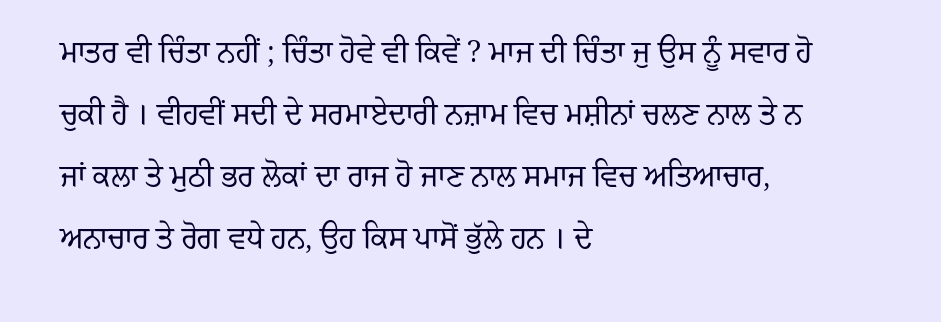ਮਾਤਰ ਵੀ ਚਿੰਤਾ ਨਹੀਂ ; ਚਿੰਤਾ ਹੋਵੇ ਵੀ ਕਿਵੇਂ ? ਮਾਜ ਦੀ ਚਿੰਤਾ ਜੁ ਉਸ ਨੂੰ ਸਵਾਰ ਹੋ ਚੁਕੀ ਹੈ । ਵੀਹਵੀਂ ਸਦੀ ਦੇ ਸਰਮਾਏਦਾਰੀ ਨਜ਼ਾਮ ਵਿਚ ਮਸ਼ੀਨਾਂ ਚਲਣ ਨਾਲ ਤੇ ਨ ਜਾਂ ਕਲਾ ਤੇ ਮੁਠੀ ਭਰ ਲੋਕਾਂ ਦਾ ਰਾਜ ਹੋ ਜਾਣ ਨਾਲ ਸਮਾਜ ਵਿਚ ਅਤਿਆਚਾਰ, ਅਨਾਚਾਰ ਤੇ ਰੋਗ ਵਧੇ ਹਨ, ਉਹ ਕਿਸ ਪਾਸੋਂ ਭੁੱਲੇ ਹਨ । ਦੇ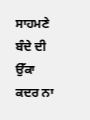ਸਾਹਮਣੇ ਬੰਦੇ ਦੀ ਉੱਕਾ ਕਦਰ ਨਾ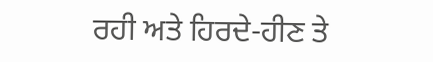ਰਹੀ ਅਤੇ ਹਿਰਦੇ-ਹੀਣ ਤੇ